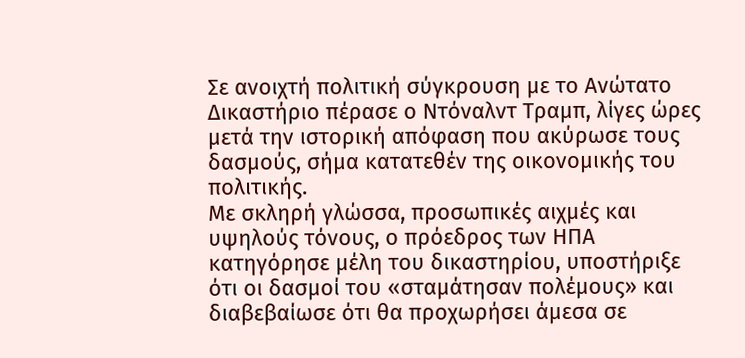Σε ανοιχτή πολιτική σύγκρουση με το Ανώτατο Δικαστήριο πέρασε ο Ντόναλντ Τραμπ, λίγες ώρες μετά την ιστορική απόφαση που ακύρωσε τους δασμούς, σήμα κατατεθέν της οικονομικής του πολιτικής.
Με σκληρή γλώσσα, προσωπικές αιχμές και υψηλούς τόνους, ο πρόεδρος των ΗΠΑ κατηγόρησε μέλη του δικαστηρίου, υποστήριξε ότι οι δασμοί του «σταμάτησαν πολέμους» και διαβεβαίωσε ότι θα προχωρήσει άμεσα σε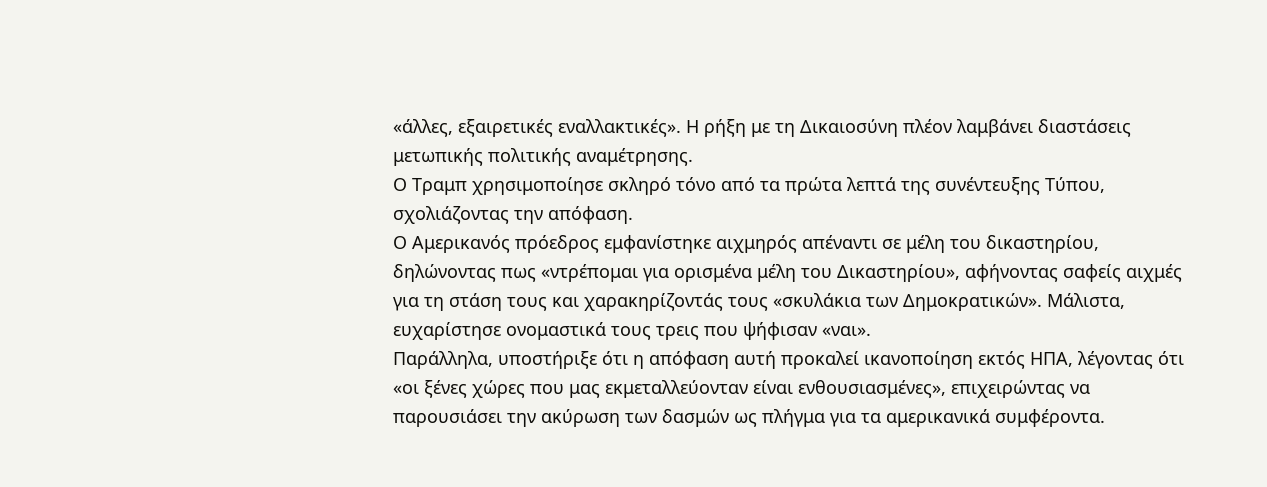«άλλες, εξαιρετικές εναλλακτικές». Η ρήξη με τη Δικαιοσύνη πλέον λαμβάνει διαστάσεις μετωπικής πολιτικής αναμέτρησης.
Ο Τραμπ χρησιμοποίησε σκληρό τόνο από τα πρώτα λεπτά της συνέντευξης Τύπου, σχολιάζοντας την απόφαση.
Ο Αμερικανός πρόεδρος εμφανίστηκε αιχμηρός απέναντι σε μέλη του δικαστηρίου, δηλώνοντας πως «ντρέπομαι για ορισμένα μέλη του Δικαστηρίου», αφήνοντας σαφείς αιχμές για τη στάση τους και χαρακηρίζοντάς τους «σκυλάκια των Δημοκρατικών». Μάλιστα, ευχαρίστησε ονομαστικά τους τρεις που ψήφισαν «ναι».
Παράλληλα, υποστήριξε ότι η απόφαση αυτή προκαλεί ικανοποίηση εκτός ΗΠΑ, λέγοντας ότι «οι ξένες χώρες που μας εκμεταλλεύονταν είναι ενθουσιασμένες», επιχειρώντας να παρουσιάσει την ακύρωση των δασμών ως πλήγμα για τα αμερικανικά συμφέροντα.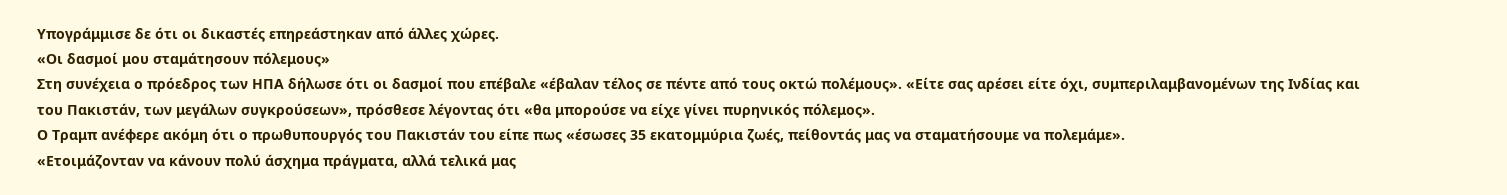Υπογράμμισε δε ότι οι δικαστές επηρεάστηκαν από άλλες χώρες.
«Οι δασμοί μου σταμάτησουν πόλεμους»
Στη συνέχεια ο πρόεδρος των ΗΠΑ δήλωσε ότι οι δασμοί που επέβαλε «έβαλαν τέλος σε πέντε από τους οκτώ πολέμους». «Είτε σας αρέσει είτε όχι, συμπεριλαμβανομένων της Ινδίας και του Πακιστάν, των μεγάλων συγκρούσεων», πρόσθεσε λέγοντας ότι «θα μπορούσε να είχε γίνει πυρηνικός πόλεμος».
Ο Τραμπ ανέφερε ακόμη ότι ο πρωθυπουργός του Πακιστάν του είπε πως «έσωσες 35 εκατομμύρια ζωές, πείθοντάς μας να σταματήσουμε να πολεμάμε».
«Ετοιμάζονταν να κάνουν πολύ άσχημα πράγματα, αλλά τελικά μας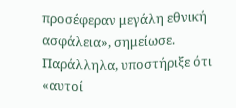προσέφεραν μεγάλη εθνική ασφάλεια», σημείωσε.
Παράλληλα, υποστήριξε ότι «αυτοί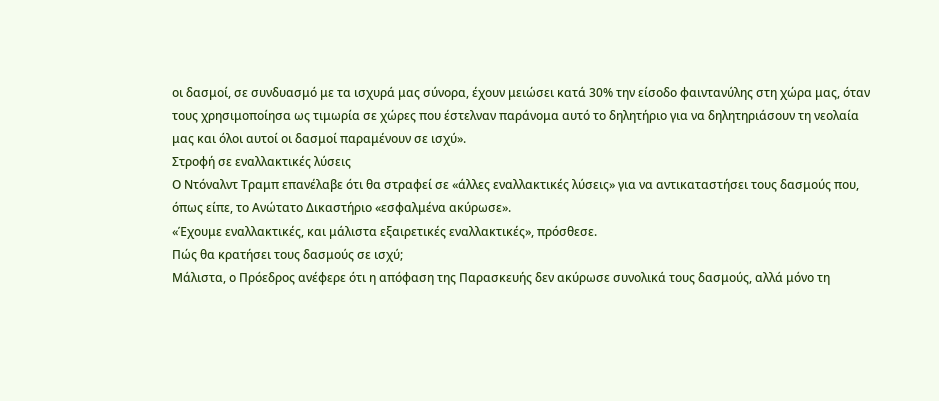οι δασμοί, σε συνδυασμό με τα ισχυρά μας σύνορα, έχουν μειώσει κατά 30% την είσοδο φαιντανύλης στη χώρα μας, όταν τους χρησιμοποίησα ως τιμωρία σε χώρες που έστελναν παράνομα αυτό το δηλητήριο για να δηλητηριάσουν τη νεολαία μας και όλοι αυτοί οι δασμοί παραμένουν σε ισχύ».
Στροφή σε εναλλακτικές λύσεις
Ο Ντόναλντ Τραμπ επανέλαβε ότι θα στραφεί σε «άλλες εναλλακτικές λύσεις» για να αντικαταστήσει τους δασμούς που, όπως είπε, το Ανώτατο Δικαστήριο «εσφαλμένα ακύρωσε».
«Έχουμε εναλλακτικές, και μάλιστα εξαιρετικές εναλλακτικές», πρόσθεσε.
Πώς θα κρατήσει τους δασμούς σε ισχύ;
Μάλιστα, ο Πρόεδρος ανέφερε ότι η απόφαση της Παρασκευής δεν ακύρωσε συνολικά τους δασμούς, αλλά μόνο τη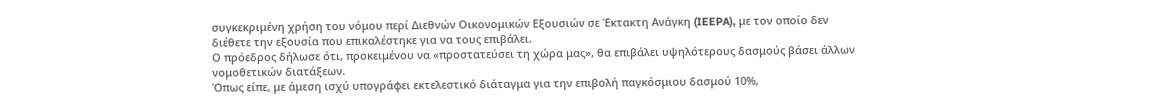συγκεκριμένη χρήση του νόμου περί Διεθνών Οικονομικών Εξουσιών σε Έκτακτη Ανάγκη (IEEPA), με τον οποίο δεν διέθετε την εξουσία που επικαλέστηκε για να τους επιβάλει.
Ο πρόεδρος δήλωσε ότι, προκειμένου να «προστατεύσει τη χώρα μας», θα επιβάλει υψηλότερους δασμούς βάσει άλλων νομοθετικών διατάξεων.
Όπως είπε, με άμεση ισχύ υπογράφει εκτελεστικό διάταγμα για την επιβολή παγκόσμιου δασμού 10%,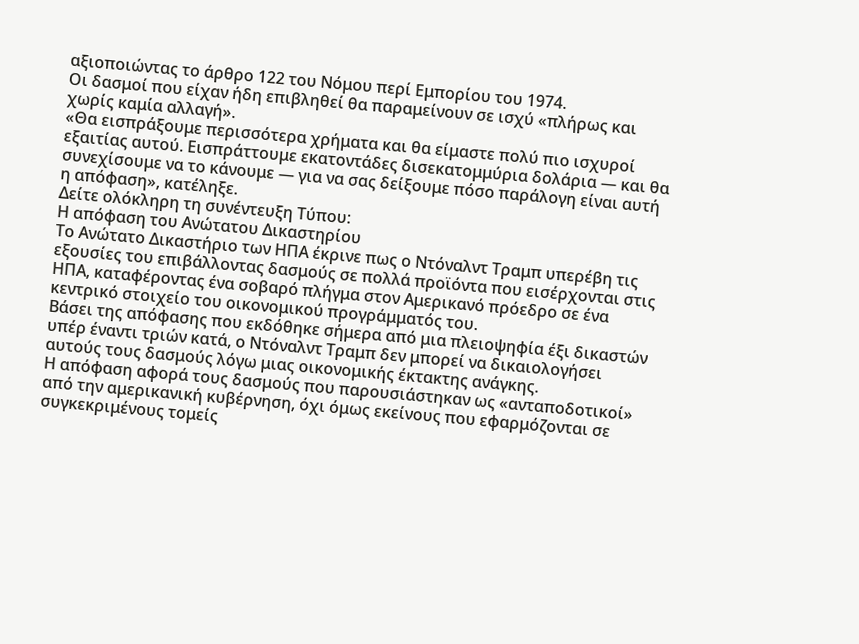αξιοποιώντας το άρθρο 122 του Νόμου περί Εμπορίου του 1974.
Οι δασμοί που είχαν ήδη επιβληθεί θα παραμείνουν σε ισχύ «πλήρως και χωρίς καμία αλλαγή».
«Θα εισπράξουμε περισσότερα χρήματα και θα είμαστε πολύ πιο ισχυροί εξαιτίας αυτού. Εισπράττουμε εκατοντάδες δισεκατομμύρια δολάρια — και θα συνεχίσουμε να το κάνουμε — για να σας δείξουμε πόσο παράλογη είναι αυτή η απόφαση», κατέληξε.
Δείτε ολόκληρη τη συνέντευξη Τύπου:
Η απόφαση του Ανώτατου Δικαστηρίου
Το Ανώτατο Δικαστήριο των ΗΠΑ έκρινε πως ο Ντόναλντ Τραμπ υπερέβη τις εξουσίες του επιβάλλοντας δασμούς σε πολλά προϊόντα που εισέρχονται στις ΗΠΑ, καταφέροντας ένα σοβαρό πλήγμα στον Αμερικανό πρόεδρο σε ένα κεντρικό στοιχείο του οικονομικού προγράμματός του.
Βάσει της απόφασης που εκδόθηκε σήμερα από μια πλειοψηφία έξι δικαστών υπέρ έναντι τριών κατά, ο Ντόναλντ Τραμπ δεν μπορεί να δικαιολογήσει αυτούς τους δασμούς λόγω μιας οικονομικής έκτακτης ανάγκης.
Η απόφαση αφορά τους δασμούς που παρουσιάστηκαν ως «ανταποδοτικοί» από την αμερικανική κυβέρνηση, όχι όμως εκείνους που εφαρμόζονται σε συγκεκριμένους τομείς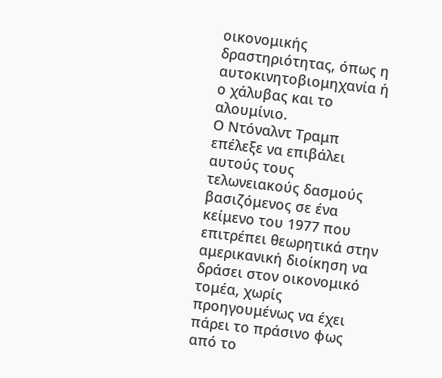οικονομικής δραστηριότητας, όπως η αυτοκινητοβιομηχανία ή ο χάλυβας και το αλουμίνιο.
Ο Ντόναλντ Τραμπ επέλεξε να επιβάλει αυτούς τους τελωνειακούς δασμούς βασιζόμενος σε ένα κείμενο του 1977 που επιτρέπει θεωρητικά στην αμερικανική διοίκηση να δράσει στον οικονομικό τομέα, χωρίς προηγουμένως να έχει πάρει το πράσινο φως από το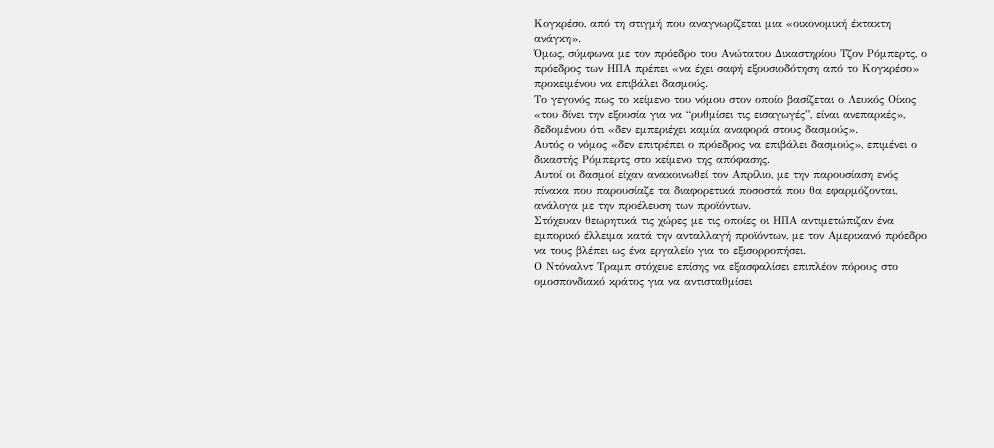Κογκρέσο, από τη στιγμή που αναγνωρίζεται μια «οικονομική έκτακτη ανάγκη».
Όμως, σύμφωνα με τον πρόεδρο του Ανώτατου Δικαστηρίου Τζον Ρόμπερτς, ο πρόεδρος των ΗΠΑ πρέπει «να έχει σαφή εξουσιοδότηση από το Κογκρέσο» προκειμένου να επιβάλει δασμούς.
Το γεγονός πως το κείμενο του νόμου στον οποίο βασίζεται ο Λευκός Οίκος «του δίνει την εξουσία για να “ρυθμίσει τις εισαγωγές”, είναι ανεπαρκές», δεδομένου ότι «δεν εμπεριέχει καμία αναφορά στους δασμούς».
Αυτός ο νόμος «δεν επιτρέπει ο πρόεδρος να επιβάλει δασμούς», επιμένει ο δικαστής Ρόμπερτς στο κείμενο της απόφασης.
Αυτοί οι δασμοί είχαν ανακοινωθεί τον Απρίλιο, με την παρουσίαση ενός πίνακα που παρουσίαζε τα διαφορετικά ποσοστά που θα εφαρμόζονται, ανάλογα με την προέλευση των προϊόντων.
Στόχευαν θεωρητικά τις χώρες με τις οποίες οι ΗΠΑ αντιμετώπιζαν ένα εμπορικό έλλειμα κατά την ανταλλαγή προϊόντων, με τον Αμερικανό πρόεδρο να τους βλέπει ως ένα εργαλείο για το εξισορροπήσει.
Ο Ντόναλντ Τραμπ στόχευε επίσης να εξασφαλίσει επιπλέον πόρους στο ομοσπονδιακό κράτος για να αντισταθμίσει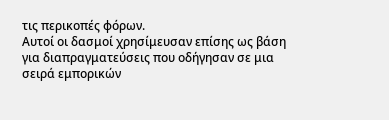τις περικοπές φόρων.
Αυτοί οι δασμοί χρησίμευσαν επίσης ως βάση για διαπραγματεύσεις που οδήγησαν σε μια σειρά εμπορικών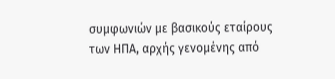συμφωνιών με βασικούς εταίρους των ΗΠΑ, αρχής γενομένης από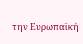την Ευρωπαϊκή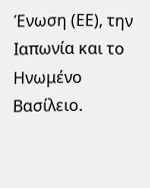Ένωση (ΕΕ), την Ιαπωνία και το Ηνωμένο Βασίλειο.